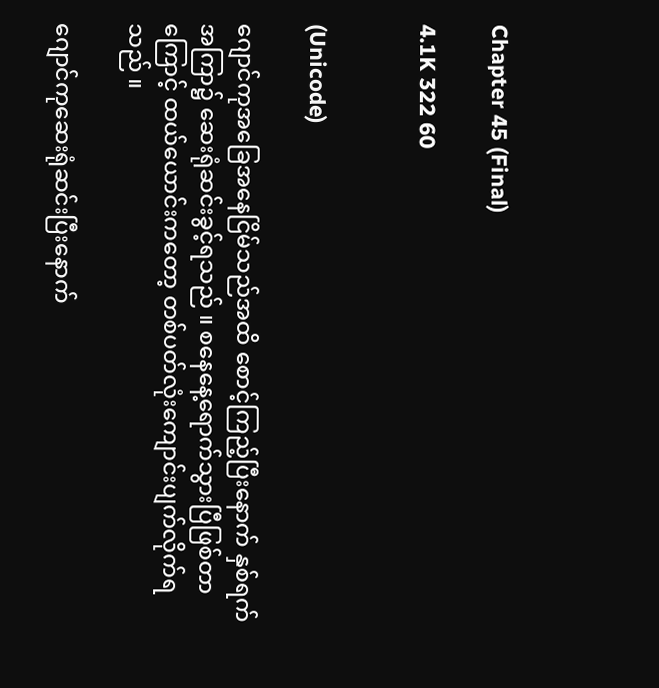Chapter 45 (Final)

4.1K 322 60


(Unicode)

ဂျောင်ကုအခြေအနေငြိမ်သည်အထိ စောင့်ကြည့်ပြီးနောက် နှစ်ရက်အကြာ၌ ဆေးရုံဆင်းခွင့်ရသည် ။ စနေနေ့ရောက်သွားပြီဖြစ်တာကြောင့် ထယ်ယောင်းကတော့ တစ်ပတ်လုံးကျောင်းပျက်လိုက်ရသည် ။

ဂျောင်ကုဆေးရုံဆင်းပြီးနောက်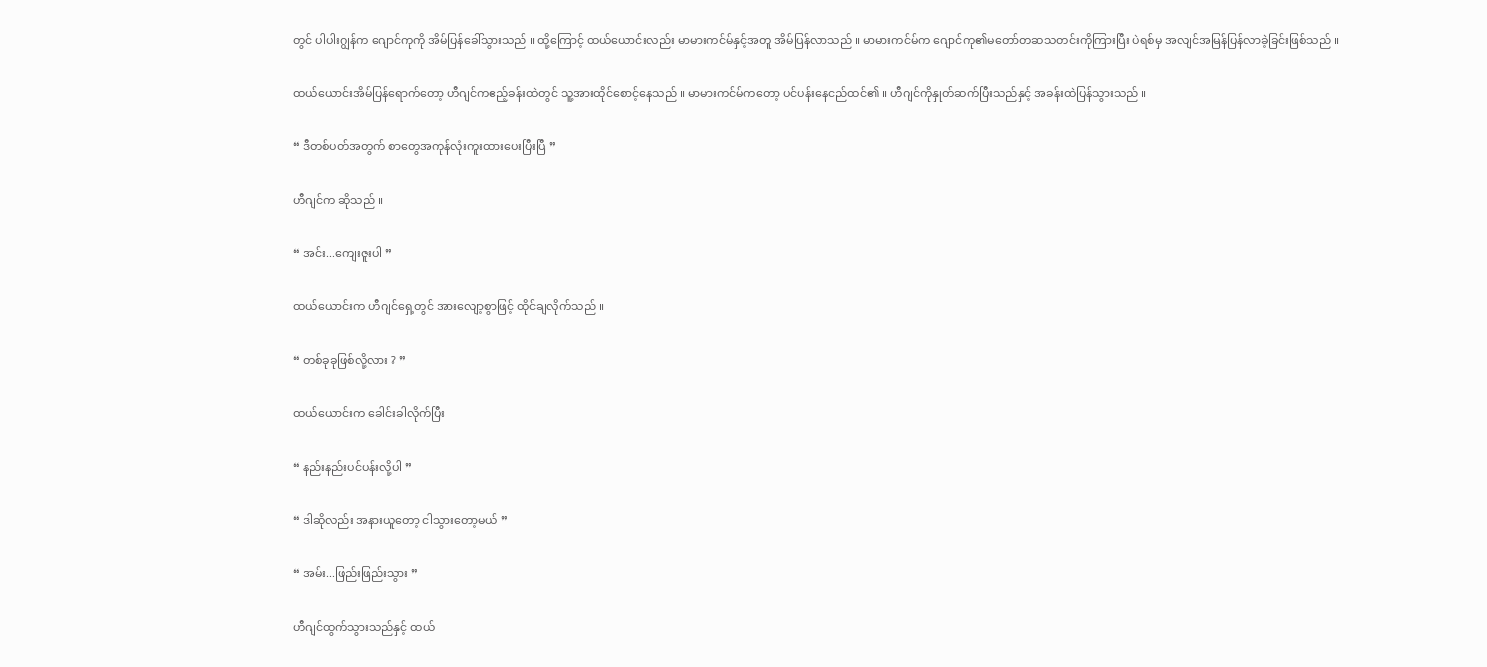တွင် ပါပါးဂျွန်က ဂျောင်ကုကို အိမ်ပြန်ခေါ်သွားသည် ။ ထို့ကြောင့် ထယ်ယောင်းလည်း မာမားကင်မ်နှင့်အတူ အိမ်ပြန်လာသည် ။ မာမားကင်မ်က ဂျောင်ကု၏မတော်တဆသတင်းကိုကြားပြီး ပဲရစ်မှ အလျင်အမြန်ပြန်လာခဲ့ခြင်းဖြစ်သည် ။

ထယ်ယောင်းအိမ်ပြန်ရောက်တော့ ဟီဂျင်ကဧည့်ခန်းထဲတွင် သူ့အားထိုင်စောင့်နေသည် ။ မာမားကင်မ်ကတော့ ပင်ပန်းနေငည်ထင်၏ ။ ဟီဂျင်ကိုနှုတ်ဆက်ပြီးသည်နှင့် အခန်းထဲပြန်သွားသည် ။

“ ဒီတစ်ပတ်အတွက် စာတွေအကုန်လုံးကူးထားပေးပြီးပြီ ”

ဟီဂျင်က ဆိုသည် ။

“ အင်း...ကျေးဇူးပါ ”

ထယ်ယောင်းက ဟီဂျင်ရှေ့တွင် အားလျော့စွာဖြင့် ထိုင်ချလိုက်သည် ။

“ တစ်ခုခုဖြစ်လို့လား ? ”

ထယ်ယောင်းက ခေါင်းခါလိုက်ပြီး

“ နည်းနည်းပင်ပန်းလို့ပါ ”

“ ဒါဆိုလည်း အနားယူတော့ ငါသွားတော့မယ် ”

“ အမ်း...ဖြည်းဖြည်းသွား ”

ဟီဂျင်ထွက်သွားသည်နှင့် ထယ်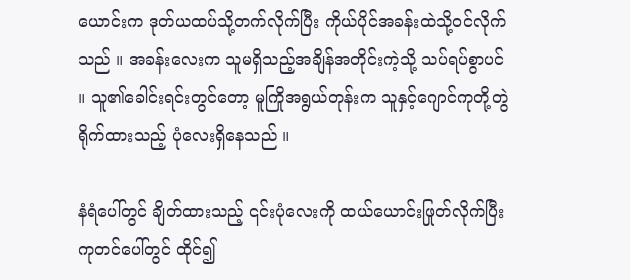ယောင်းက ဒုတ်ယထပ်သို့တက်လိုက်ပြီး ကိုယ်ပိုင်အခန်းထဲသို့ဝင်လိုက်သည် ။ အခန်းလေးက သူမရှိသည့်အချိန်အတိုင်းကဲ့သို့ သပ်ရပ်စွာပင် ။ သူ၏ခေါင်းရင်းတွင်တော့ မူကြိုအရွယ်တုန်းက သူနှင့်ဂျောင်ကုတို့တွဲရိုက်ထားသည့် ပုံလေးရှိနေသည် ။

နံရံပေါ်တွင် ချိတ်ထားသည့် ၎င်းပုံလေးကို ထယ်ယောင်းဖြုတ်လိုက်ပြီး ကုတင်ပေါ်တွင် ထိုင်၍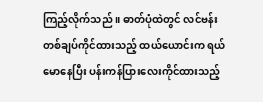ကြည့်လိုက်သည် ။ ဓာတ်ပုံထဲတွင် လင်ဗန်းတစ်ချပ်ကိုင်ထားသည့် ထယ်ယောင်းက ရယ်မောနေပြီး ပန်းကန်ပြားလေးကိုင်ထားသည့်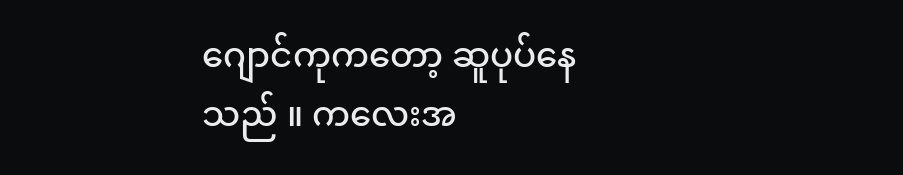ဂျောင်ကုကတော့ ဆူပုပ်နေသည် ။ ကလေးအ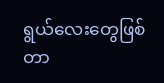ရွယ်လေးတွေဖြစ်တာ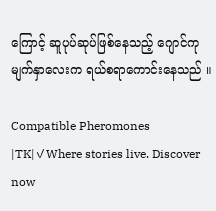ကြောင့် ဆူပုပ်ဆုပ်ဖြစ်နေသည့် ဂျောင်ကုမျက်နှာလေးက ရယ်စရာကောင်းနေသည် ။

Compatible Pheromones |TK|✓Where stories live. Discover now